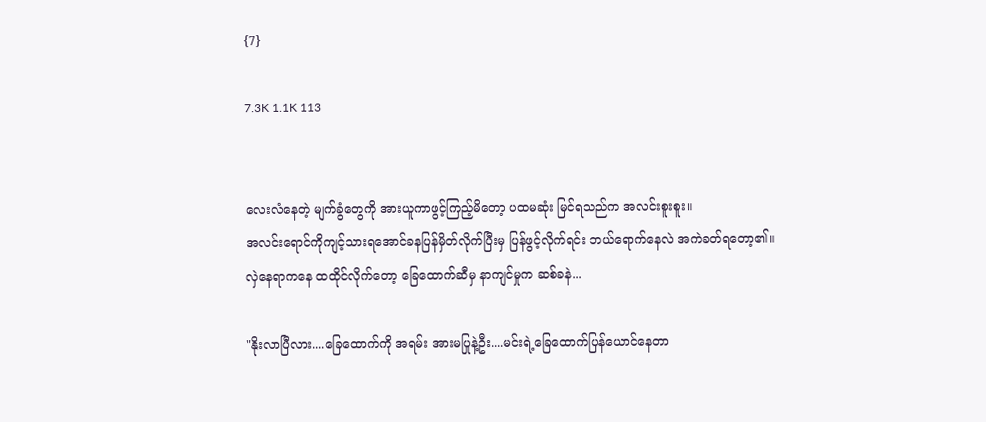{7}

7.3K 1.1K 113


လေးလံနေတဲ့ မျက်ခွံတွေကို အားယူကာဖွင့်ကြည့်မိတော့ ပထမဆုံး မြင်ရသည်က အလင်းစူးစူး။
အလင်းရောင်ကိုကျင့်သားရအောင်ခနပြန်မှိတ်လိုက်ပြီးမှ ပြန်ဖွင့်လိုက်ရင်း ဘယ်ရောက်နေလဲ အကဲခတ်ရတော့၏။
လှဲနေရာကနေ ထထိုင်လိုက်တော့ ခြေထောက်ဆီမှ နာကျင်မှုက ဆစ်ခနဲ...

"နိုးလာပြီလား....ခြေထောက်ကို အရမ်း အားမပြုနဲ့ဦး....မင်းရဲ့ခြေထောက်ပြန်ယောင်နေတာ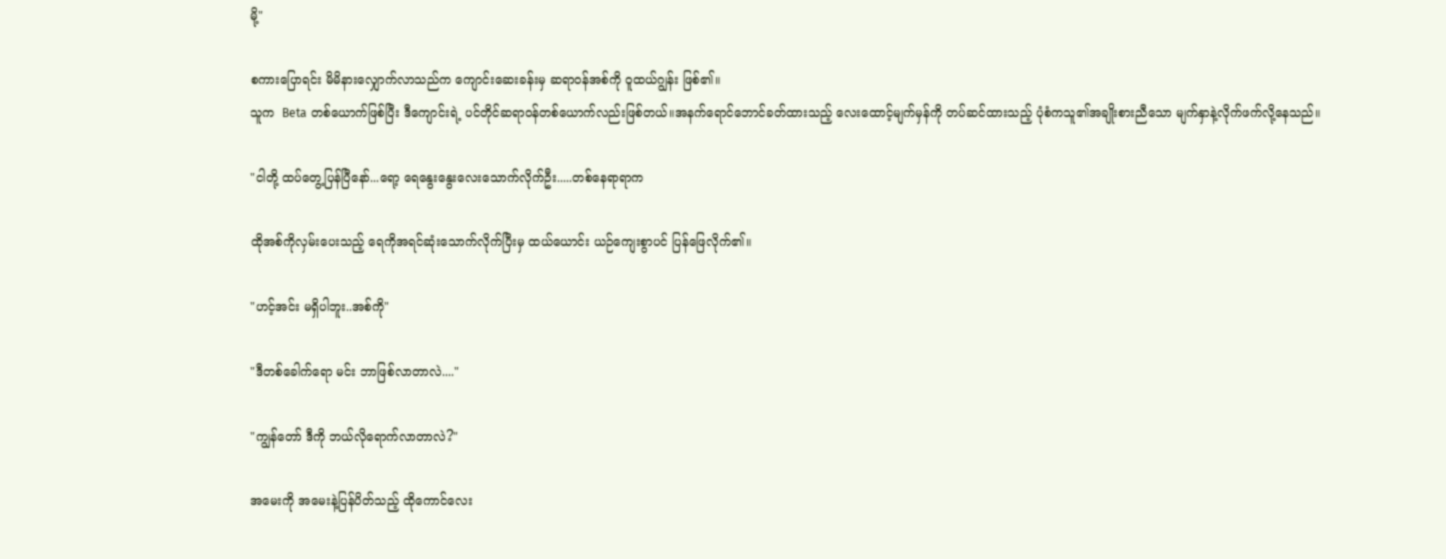မို့"

စကားပြောရင်း မိမိနားလျှောက်လာသည်က ကျောင်းဆေးခန်းမှ ဆရာဝန်အစ်ကို ဝူထယ်ဂျွန်း ဖြစ်၏။
သူက  Beta တစ်ယောက်ဖြစ်ပြီး ဒီကျောင်းရဲ့ ပင်တိုင်ဆရာဝန်တစ်ယောက်လည်းဖြစ်တယ်။အနက်ရောင်ဘောင်ခတ်ထားသည့် လေးထောင့်မျက်မှန်ကို တပ်ဆင်ထားသည့် ပုံစံကသူ၏အချိုးစားညီသော မျက်နှာနဲ့လိုက်ဖက်လို့နေသည်။

"ငါတို့ ထပ်တွေ့ပြန်ပြီနော်...ရော့ ရေနွေးနွေးလေးသောက်လိုက်ဦး.....တစ်နေရာရာက

ထိုအစ်ကိုလှမ်းပေးသည့် ရေကိုအရင်ဆုံးသောက်လိုက်ပြီးမှ ထယ်ယောင်း ယဉ်ကျေးစွာပင် ပြန်ဖြေလိုက်၏။

"ဟင့်အင်း မရှိပါဘူး..အစ်ကို"

"ဒီတစ်ခေါက်ရော မင်း ဘာဖြစ်လာတာလဲ...."

"ကျွန်တော် ဒီကို ဘယ်လိုရောက်လာတာလဲ?"

အမေးကို အမေးနဲ့ပြန်ပိတ်သည့် ထိုကောင်လေး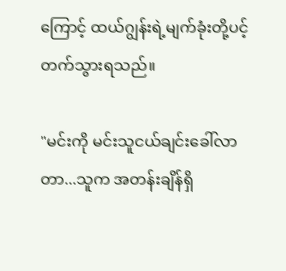ကြောင့် ထယ်ဂျွန်းရဲ့မျက်ခုံးတို့ပင့်တက်သွားရသည်။

"မင်းကို မင်းသူငယ်ချင်းခေါ်လာတာ...သူက အတန်းချိန်ရှိ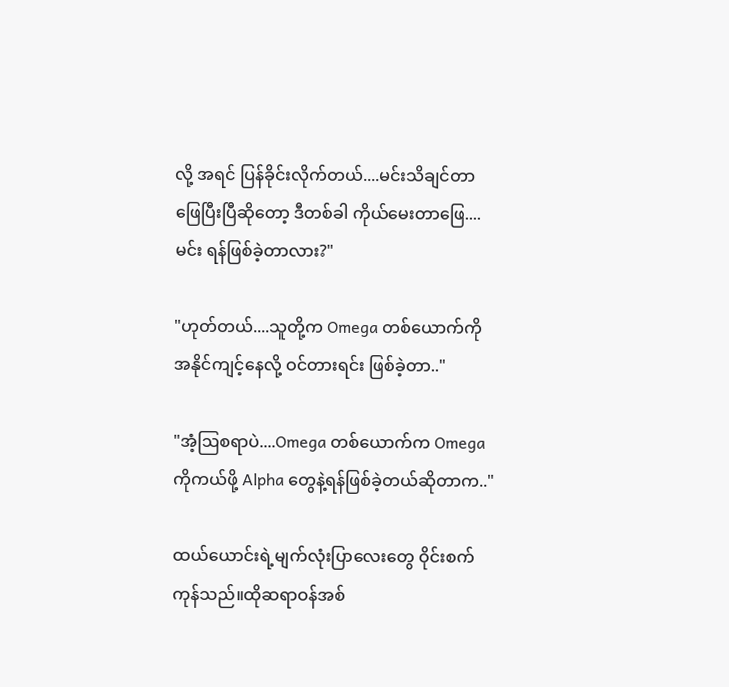လို့ အရင် ပြန်ခိုင်းလိုက်တယ်....မင်းသိချင်တာဖြေပြီးပြီဆိုတော့ ဒီတစ်ခါ ကိုယ်မေးတာဖြေ....မင်း ရန်ဖြစ်ခဲ့တာလား?"

"ဟုတ်တယ်....သူတို့က Omega တစ်ယောက်ကို အနိုင်ကျင့်နေလို့ ဝင်တားရင်း ဖြစ်ခဲ့တာ.."

"အံ့ဩစရာပဲ....Omega တစ်ယောက်က Omega ကိုကယ်ဖို့ Alpha တွေနဲ့ရန်ဖြစ်ခဲ့တယ်ဆိုတာက.."

ထယ်ယောင်းရဲ့မျက်လုံးပြာလေးတွေ ဝိုင်းစက်ကုန်သည်။ထိုဆရာဝန်အစ်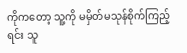ကိုကတော့ သူ့ကို မမှိတ်မသုန်စိုက်ကြည့်ရင်း သူ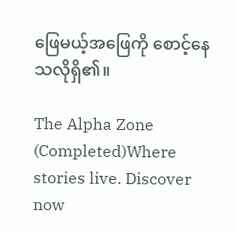ဖြေမယ့်အဖြေကို စောင့်နေသလိုရှိ၏။

The Alpha Zone (Completed)Where stories live. Discover now